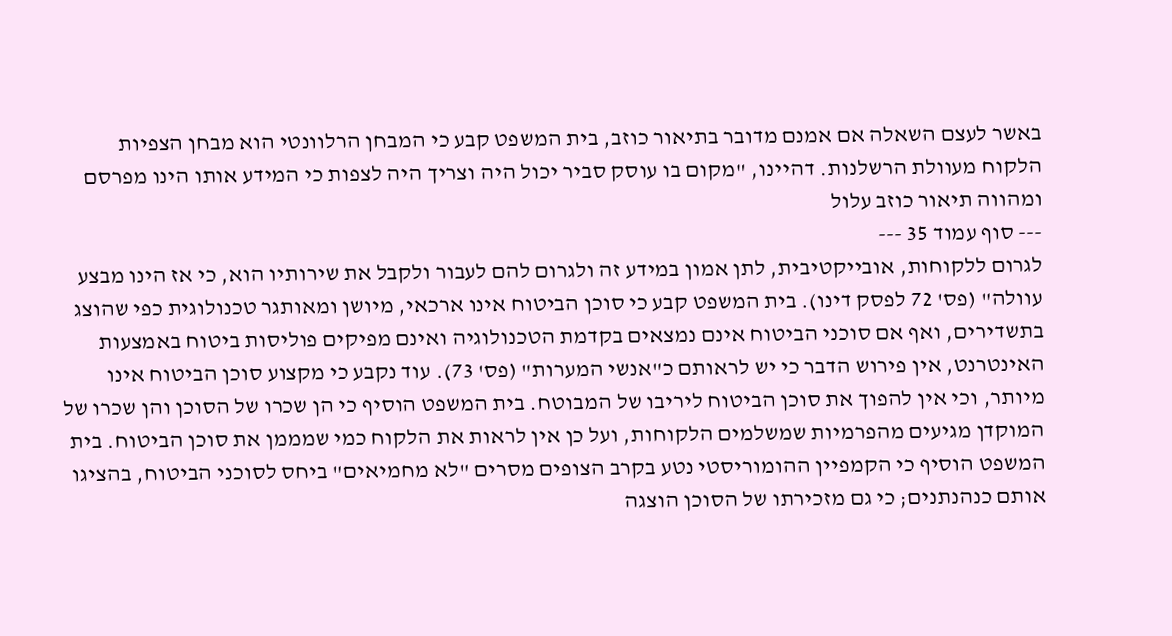באשר לעצם השאלה אם אמנם מדובר בתיאור כוזב, בית המשפט קבע כי המבחן הרלוונטי הוא מבחן הצפיות הלקוח מעוולת הרשלנות. דהיינו, "מקום בו עוסק סביר יכול היה וצריך היה לצפות כי המידע אותו הינו מפרסם ומהווה תיאור כוזב עלול
--- סוף עמוד 35 ---
לגרום ללקוחות, אובייקטיבית, לתן אמון במידע זה ולגרום להם לעבור ולקבל את שירותיו הוא, כי אז הינו מבצע עוולה" (פס' 72 לפסק דינו). בית המשפט קבע כי סוכן הביטוח אינו ארכאי, מיושן ומאותגר טכנולוגית כפי שהוצג בתשדירים, ואף אם סוכני הביטוח אינם נמצאים בקדמת הטכנולוגיה ואינם מפיקים פוליסות ביטוח באמצעות האינטרנט, אין פירוש הדבר כי יש לראותם כ"אנשי המערות" (פס' 73). עוד נקבע כי מקצוע סוכן הביטוח אינו מיותר, וכי אין להפוך את סוכן הביטוח ליריבו של המבוטח. בית המשפט הוסיף כי הן שכרו של הסוכן והן שכרו של המוקדן מגיעים מהפרמיות שמשלמים הלקוחות, ועל כן אין לראות את הלקוח כמי שמממן את סוכן הביטוח. בית המשפט הוסיף כי הקמפיין ההומוריסטי נטע בקרב הצופים מסרים "לא מחמיאים" ביחס לסוכני הביטוח, בהציגו אותם כנהנתנים; כי גם מזכירתו של הסוכן הוצגה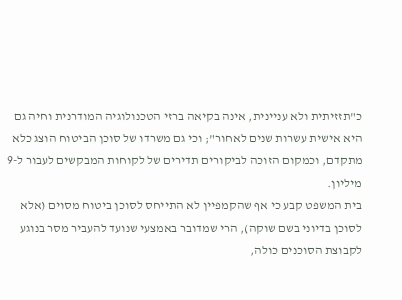כ"תזזיתית ולא עניינית, אינה בקיאה ברזי הטכנולוגיה המודרנית וחיה גם היא אישית עשרות שנים לאחור"; וכי גם משרדו של סוכן הביטוח הוצג כלא מתקדם, וכמקום הזוכה לביקורים תדירים של לקוחות המבקשים לעבור ל-9 מיליון.
בית המשפט קבע כי אף שהקמפיין לא התייחס לסוכן ביטוח מסוים (אלא לסוכן בדיוני בשם שוקה), הרי שמדובר באמצעי שנועד להעביר מסר בנוגע לקבוצת הסוכנים כולה,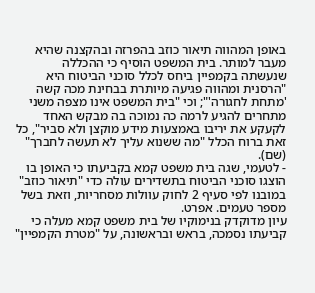באופן המהווה תיאור כוזב בהפרזה ובהקצנה שהיא מעבר למותר. בית המשפט הוסיף כי ההכללה שנעשתה בקמפיין ביחס לכלל סוכני הביטוח היא "הרסנית ומהווה פגיעה מיותרת בבחינת מכה קשה 'מתחת לחגורה'"; וכי "בית המשפט אינו מצפה משני מתחרים להגיע לרמה כה נמוכה בה מבקש האחד לקעקע את יריבו באמצעות מידע מוקצן ולא סביר", כל זאת ברוח הכלל "מה ששנוא עליך לא תעשה לחברך" (שם).
- לטעמי, שגה בית משפט קמא בקביעתו כי האופן בו הוצגו סוכני הביטוח בתשדירים עולה כדי "תיאור כוזב" במובנו לפי סעיף 2 לחוק עוולות מסחריות, וזאת בשל מספר טעמים. אפרט.
עיון מדוקדק בנימוקיו של בית משפט קמא מעלה כי קביעתו נסמכה, בראש ובראשונה, על "מטרת הקמפיין"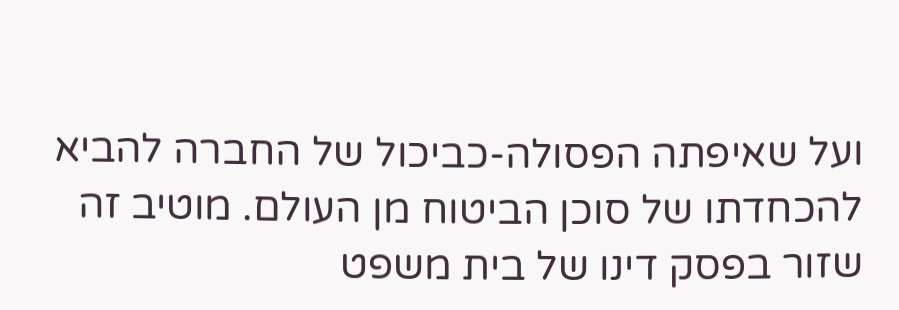ועל שאיפתה הפסולה-כביכול של החברה להביא להכחדתו של סוכן הביטוח מן העולם. מוטיב זה שזור בפסק דינו של בית משפט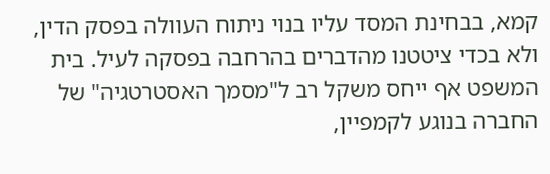קמא, בבחינת המסד עליו בנוי ניתוח העוולה בפסק הדין, ולא בכדי ציטטנו מהדברים בהרחבה בפסקה לעיל. בית המשפט אף ייחס משקל רב ל"מסמך האסטרטגיה" של החברה בנוגע לקמפיין,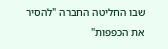שבו החליטה החברה "להסיר את הכפפות"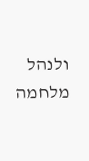ולנהל מלחמה